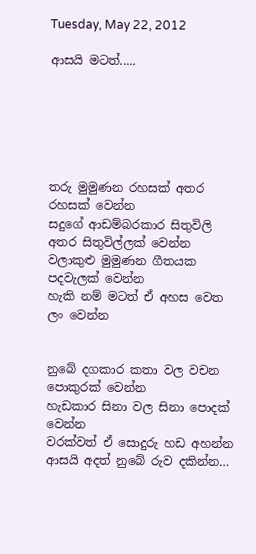Tuesday, May 22, 2012

ආසයි මටත්.....






තරු මුමුණන රහසක් අතර රහසක් වෙන්න
සදුගේ ආඩම්බරකාර සිතුවිලි අතර සිතුවිල්ලක් වෙන්න
වලාකුළු මුමුණන ගීතයක පදවැලක් වෙන්න
හැකි නම් මටත් ඒ අහස වෙත ලං වෙන්න


නුබේ දගකාර කතා වල වචන පොකුරක් වෙන්න
හැඩකාර සිනා වල සිනා පොදක් වෙන්න
වරක්වත් ඒ සොදුරු හඩ අහන්න
ආසයි අදත් නුබේ රුව දකින්න…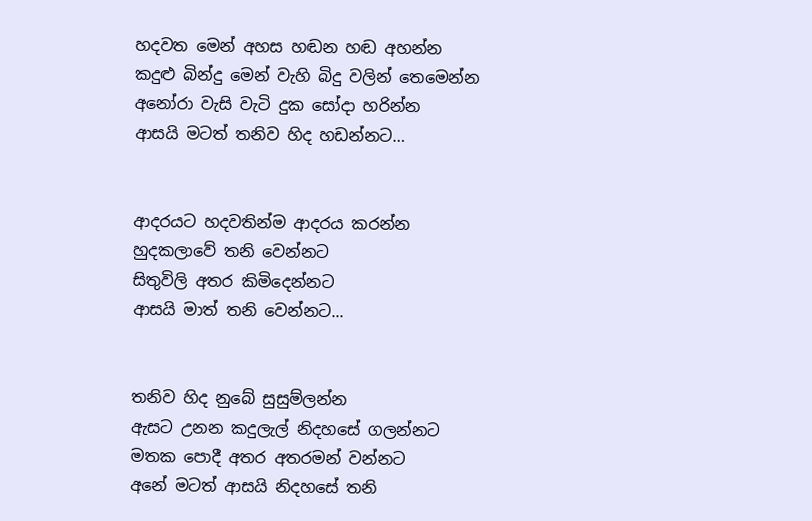හදවත මෙන් අහස හඬන හඬ අහන්න
කදුළු බින්දු මෙන් වැහි බිදු වලින් තෙමෙන්න
අනෝරා වැසි වැටි දුක සෝදා හරින්න
ආසයි මටත් තනිව හිද හඩන්නට…


ආදරයට හදවතින්ම ආදරය කරන්න
හුදකලාවේ තනි වෙන්නට
සිතුවිලි අතර කිමිදෙන්නට
ආසයි මාත් තනි වෙන්නට...


තනිව හිද නුබේ සුසුම්ලන්න
ඇසට උනන කදුලැල් නිදහසේ ගලන්නට
මතක පොදී අතර අතරමන් වන්නට
අනේ මටත් ආසයි නිදහසේ තනි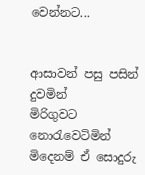වෙන්නට...


ආසාවන් පසු පසින් දුවමින්
මිරිගුවට නොරැවෙටිමින්
මිදෙනම් ඒ සොදුරු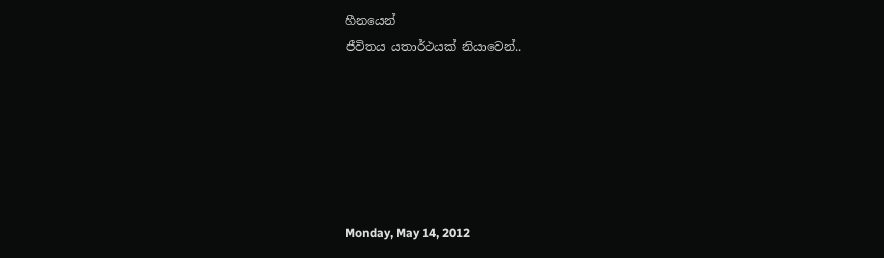හීනයෙන්
ජීවිතය යතාර්ථයක් නියාවෙන්..






Monday, May 14, 2012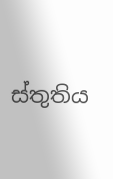ස්තුතිය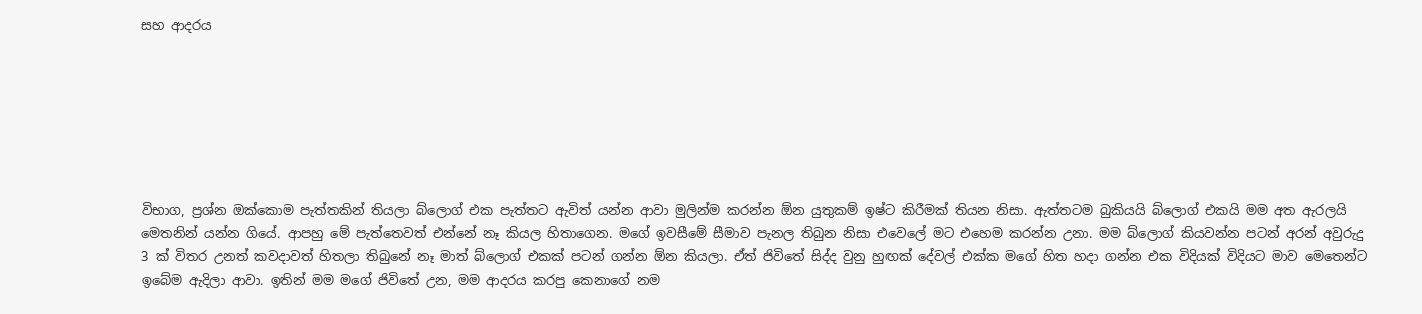සහ ආදරය







විභාග, ප්‍රශ්න ඔක්කොම පැත්තකින් තියලා බ්ලොග් එක පැත්තට ඇවිත් යන්න ආවා මුලින්ම කරන්න ඕන යුතුකම් ඉෂ්ට කිරීමක් තියන නිසා. ඇත්තටම බුකියයි බ්ලොග් එකයි මම අත ඇරලයි මෙතනින් යන්න ගියේ. ආපහු මේ පැත්තෙවත් එන්නේ නෑ කියල හිතාගෙන. මගේ ඉවසීමේ සීමාව පැනල තිබුන නිසා එවෙලේ මට එහෙම කරන්න උනා. මම බ්ලොග් කියවන්න පටන් අරන් අවුරුදු 3 ක් විතර උනත් කවදාවත් හිතලා තිබුනේ නෑ මාත් බ්ලොග් එකක් පටන් ගන්න ඕන කියලා. ඒත් ජිවිතේ සිද්ද වුනු හුඟක් දේවල් එක්ක මගේ හිත හදා ගන්න එක විදියක් විදියට මාව මෙතෙන්ට ඉබේම ඇදිලා ආවා. ඉතින් මම මගේ ජිවිතේ උන, මම ආදරය කරපු කෙනාගේ නම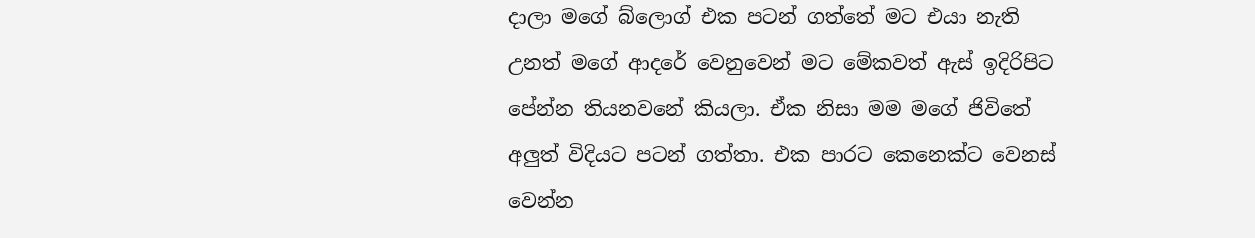දාලා මගේ බ්ලොග් එක පටන් ගත්තේ මට එයා නැති උනත් මගේ ආදරේ වෙනුවෙන් මට මේකවත් ඇස් ඉදිරිපිට පේන්න තියනවනේ කියලා. ඒක නිසා මම මගේ ජිවිතේ අලුත් විදියට පටන් ගත්තා. එක පාරට කෙනෙක්ට වෙනස් වෙන්න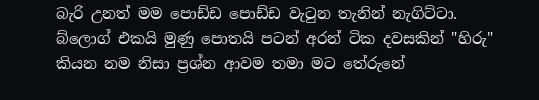බැරි උනත් මම පොඩ්ඩ පොඩ්ඩ වැටුන තැනින් නැගිට්ටා. බ්ලොග් එකයි මුණු පොතයි පටන් අරන් ටික දවසකින් "හිරු" කියන නම නිසා ප්‍රශ්න ආවම තමා මට තේරුනේ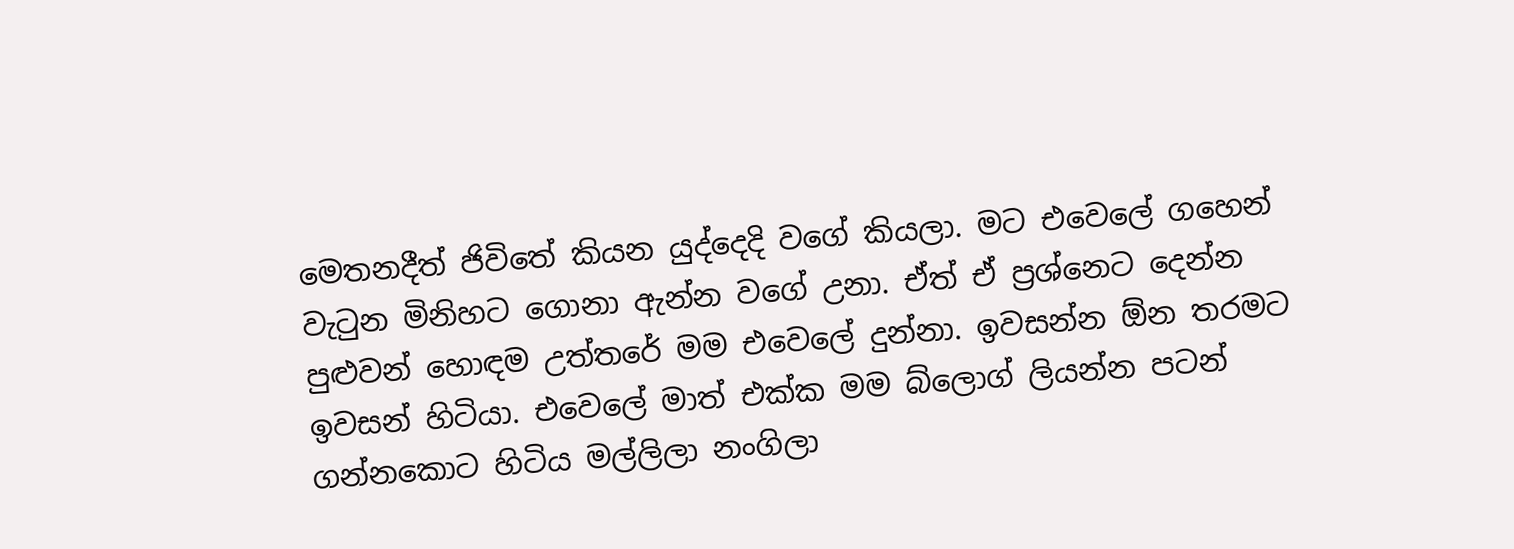මෙතනදීත් ජිවිතේ කියන යුද්දෙදි වගේ කියලා. මට එවෙලේ ගහෙන් වැටුන මිනිහට ගොනා ඇන්න වගේ උනා. ඒත් ඒ ප්‍රශ්නෙට දෙන්න පුළුවන් හොඳම උත්තරේ මම එවෙලේ දුන්නා. ඉවසන්න ඕන තරමට ඉවසන් හිටියා. එවෙලේ මාත් එක්ක මම බ්ලොග් ලියන්න පටන් ගන්නකොට හිටිය මල්ලිලා නංගිලා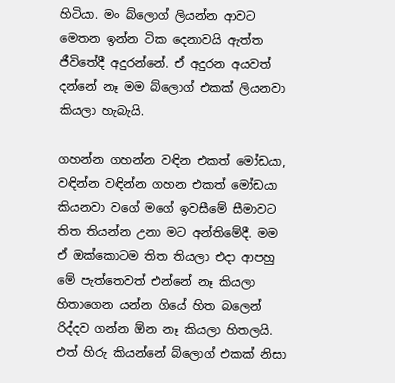හිටියා. මං බ්ලොග් ලියන්න ආවට මෙතන ඉන්න ටික දෙනාවයි ඇත්ත ජීවිතේදී අදුරන්නේ. ඒ අදුරන අයවත් දන්නේ නෑ මම බ්ලොග් එකක් ලියනවා කියලා හැබැයි.

ගහන්න ගහන්න වඳින එකත් මෝඩයා, වඳින්න වඳින්න ගහන එකත් මෝඩයා කියනවා වගේ මගේ ඉවසීමේ සීමාවට තිත තියන්න උනා මට අන්තිමේදී. මම ඒ ඔක්කොටම තිත තියලා එදා ආපහු මේ පැත්තෙවත් එන්නේ නෑ කියලා හිතාගෙන යන්න ගියේ හිත බලෙන් රිද්දව ගන්න ඕන නෑ කියලා හිතලයි. එත් හිරු කියන්නේ බ්ලොග් එකක් නිසා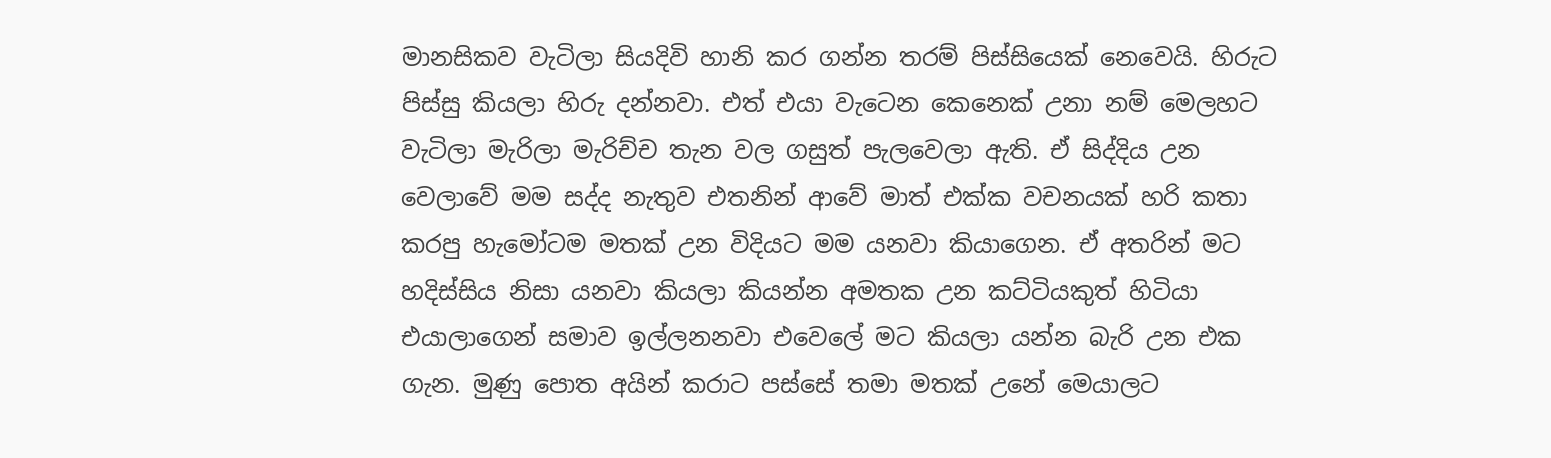මානසිකව වැටිලා සියදිවි හානි කර ගන්න තරම් පිස්සියෙක් නෙවෙයි. හිරුට පිස්සු කියලා හිරු දන්නවා. එත් එයා වැටෙන කෙනෙක් උනා නම් මෙලහට වැටිලා මැරිලා මැරිච්ච තැන වල ගසුත් පැලවෙලා ඇති. ඒ සිද්දිය උන වෙලාවේ මම සද්ද නැතුව එතනින් ආවේ මාත් එක්ක වචනයක් හරි කතා කරපු හැමෝටම මතක් උන විදියට මම යනවා කියාගෙන. ඒ අතරින් මට හදිස්සිය නිසා යනවා කියලා කියන්න අමතක උන කට්ටියකුත් හිටියා එයාලාගෙන් සමාව ඉල්ලනනවා එවෙලේ මට කියලා යන්න බැරි උන එක ගැන. මුණු පොත අයින් කරාට පස්සේ තමා මතක් උනේ මෙයාලට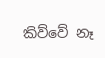කිව්වේ නෑ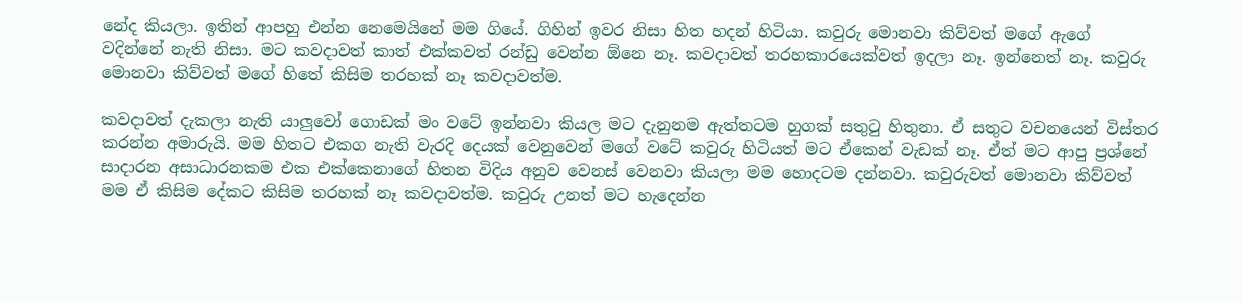නේද කියලා. ඉතින් ආපහු එන්න නෙමෙයිනේ මම ගියේ. ගිහින් ඉවර නිසා හිත හදන් හිටියා. කවුරු මොනවා කිව්වත් මගේ ඇගේ වදින්නේ නැති නිසා. මට කවදාවත් කාත් එක්කවත් රන්ඩු වෙන්න ඕනෙ නෑ. කවදාවත් තරහකාරයෙක්වත් ඉදලා නෑ. ඉන්නෙත් නෑ. කවුරු මොනවා කිව්වත් මගේ හිතේ කිසිම තරහක් නෑ කවදාවත්ම.

කවදාවත් දැකලා නැති යාලුවෝ ගොඩක් මං වටේ ඉන්නවා කියල මට දැනුනම ඇත්තටම හුගක් සතුටු හිතුනා. ඒ සතුට වචනයෙන් විස්තර කරන්න අමාරුයි. මම හිතට එකග නැති වැරදි දෙයක් වෙනුවෙන් මගේ වටේ කවුරු හිටියත් මට ඒකෙන් වැඩක් නෑ. ඒත් මට ආපු ප්‍රශ්නේ සාදාරන අසාධාරනකම එක එක්කෙනාගේ හිතන විදිය අනුව වෙනස් වෙනවා කියලා මම හොදටම දන්නවා. කවුරුවත් මොනවා කිව්වත් මම ඒ කිසිම දේකට කිසිම තරහක් නෑ කවදාවත්ම. කවුරු උනත් මට හැදෙන්න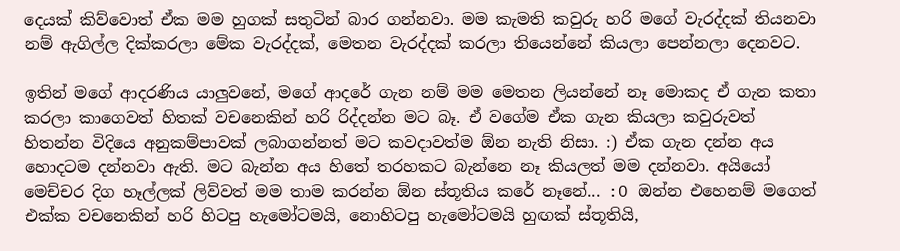දෙයක් කිව්වොත් ඒක මම හුගක් සතුටින් බාර ගන්නවා. මම කැමති කවුරු හරි මගේ වැරද්දක් තියනවා නම් ඇගිල්ල දික්කරලා මේක වැරද්දක්, මෙතන වැරද්දක් කරලා තියෙන්නේ කියලා පෙන්නලා දෙනවට.

ඉතින් මගේ ආදරණිය යාලුවනේ, මගේ ආදරේ ගැන නම් මම මෙතන ලියන්නේ නෑ මොකද ඒ ගැන කතා කරලා කාගෙවත් හිතක් වචනෙකින් හරි රිද්දන්න මට බෑ. ඒ වගේම ඒක ගැන කියලා කවුරුවත් හිතන්න විදියෙ අනුකම්පාවක් ලබාගන්නත් මට කවදාවත්ම ඕන නැති නිසා. :) ඒක ගැන දන්න අය හොදටම දන්නවා ඇති. මට බැන්න අය හිතේ තරහකට බැන්නෙ නෑ කියලත් මම දන්නවා. අයියෝ මෙච්චර දිග හෑල්ලක් ලිව්වත් මම තාම කරන්න ඕන ස්තූතිය කරේ නෑනේ... :O ඔන්න එහෙනම් මගෙත් එක්ක වචනෙකින් හරි හිටපු හැමෝටමයි, නොහිටපු හැමෝටමයි හුඟක් ස්තූතියි,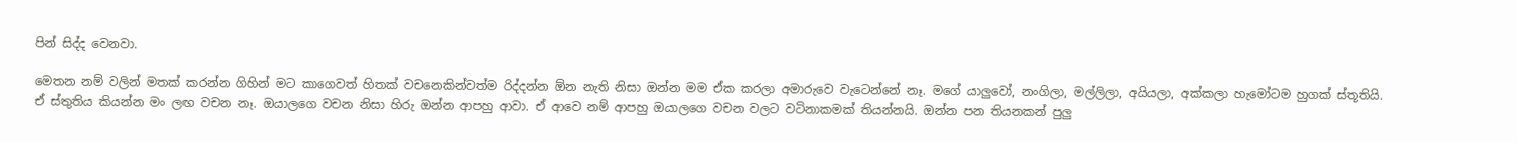පින් සිද්ද වෙනවා.

මෙතන නම් වලින් මතක් කරන්න ගිහින් මට කාගෙවත් හිතක් වචනෙකින්වත්ම රිද්දන්න ඕන නැති නිසා ඔන්න මම ඒක කරලා අමාරුවෙ වැටෙන්නේ නෑ. මගේ යාලුවෝ, නංගිලා, මල්ලිලා, අයියලා, අක්කලා හැමෝටම හුගක් ස්තූතියි. ඒ ස්තුතිය කියන්න මං ලඟ වචන නෑ. ඔයාලගෙ වචන නිසා හිරු ඔන්න ආපහු ආවා. ඒ ආවෙ නම් ආපහු ඔයාලගෙ වචන වලට වටිනාකමක් තියන්නයි. ඔන්න පන තියනකන් පුලු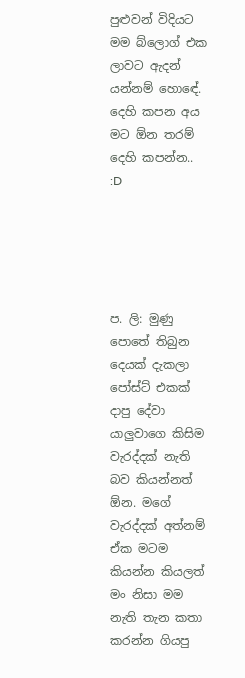පුළුවන් විදියට මම බ්ලොග් එක ලාවට ඇදන් යන්නම් හොඳේ. දෙහි කපන අය මට ඕන තරම් දෙහි කපන්න.. :D





ප. ලි: මුණු පොතේ තිබුන දෙයක් දැකලා පෝස්ට් එකක් දාපු දේවා යාලුවාගෙ කිසිම වැරද්දක් නැති බව කියන්නත් ඕන. මගේ වැරද්දක් අත්නම් ඒක මටම කියන්න කියලත් මං නිසා මම නැති තැන කතා කරන්න ගියපු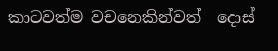කාටවත්ම වචනෙකින්වත්  දොස්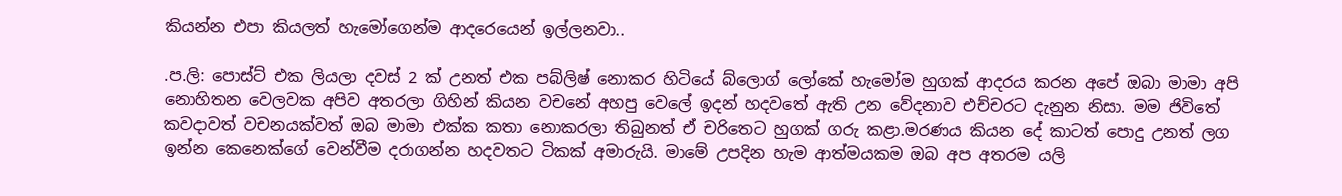කියන්න එපා කියලත් හැමෝගෙන්ම ආදරෙයෙන් ඉල්ලනවා..

.ප.ලි: පොස්ට් එක ලියලා දවස් 2 ක් උනත් එක පබ්ලිෂ් නොකර හිටියේ බ්ලොග් ලෝකේ හැමෝම හුගක් ආදරය කරන අපේ ඔබා මාමා අපි නොහිතන වෙලවක අපිව අතරලා ගිහින් කියන වචනේ අහපු වෙලේ ඉදන් හදවතේ ඇති උන වේදනාව එච්චරට දැනුන නිසා. මම ජිවිතේ කවදාවත් වචනයක්වත් ඔබ මාමා එක්ක කතා නොකරලා තිබුනත් ඒ චරිතෙට හුගක් ගරු කළා.මරණය කියන දේ කාටත් පොදු උනත් ලග ඉන්න කෙනෙක්ගේ වෙන්වීම දරාගන්න හදවතට ටිකක් අමාරුයි. මාමේ උපදින හැම ආත්මයකම ඔබ අප අතරම යලි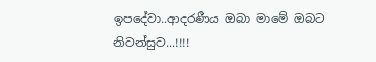ඉපදේවා..ආදරණීය ඔබා මාමේ ඔබට නිවන්සුව...!!!!